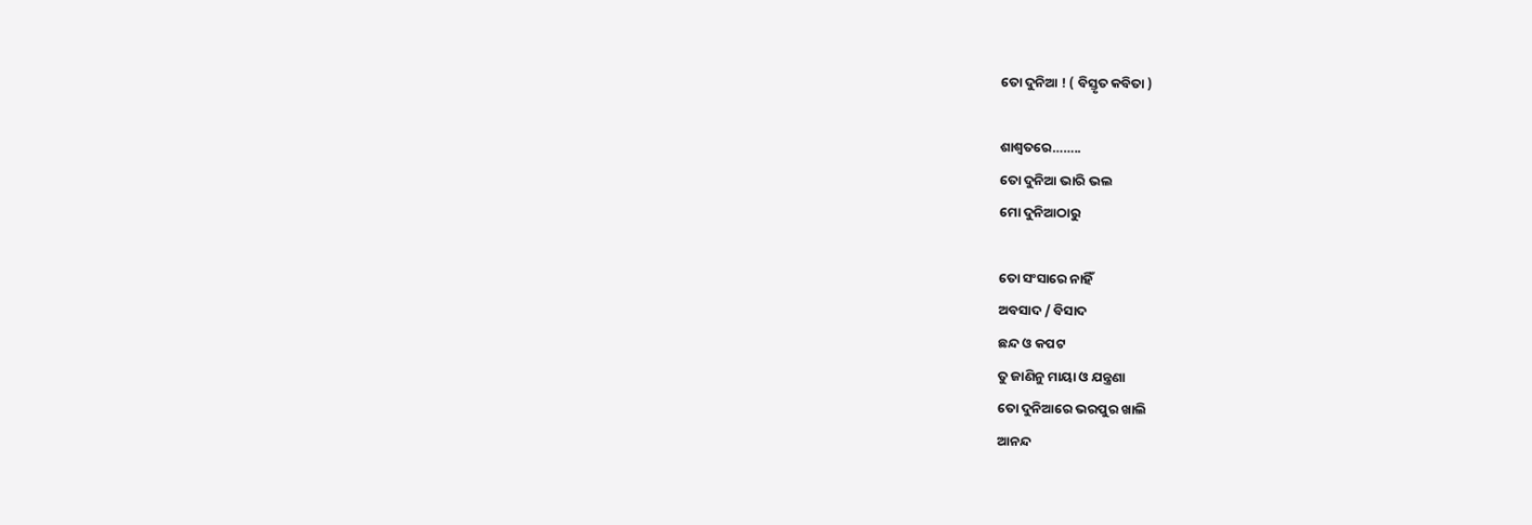ତୋ ଦୁନିଆ ! ( ବିସ୍ତୃତ କବିତା )

ଶାଶ୍ବତରେ……..
ତୋ ଦୁନିଆ ଭାରି ଭଲ
ମୋ ଦୁନିଆଠାରୁ

ତୋ ସଂସାରେ ନାହିଁ
ଅବସାଦ / ବିସାଦ
ଛନ୍ଦ ଓ କପଟ
ତୁ ଜାଣିନୁ ମାୟା ଓ ଯନ୍ତ୍ରଣା
ତୋ ଦୁନିଆରେ ଭରପୁର ଖାଲି
ଆନନ୍ଦ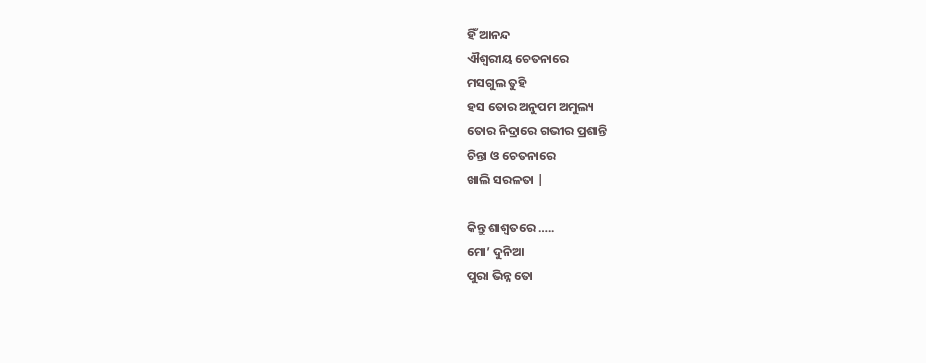ହିଁ ଆନନ୍ଦ
ଐଶ୍ୱରୀୟ ଚେତନାରେ
ମସଗୁଲ ତୁହି
ହସ ତୋର ଅନୁପମ ଅମୁଲ୍ୟ
ତୋର ନିଦ୍ରାରେ ଗଭୀର ପ୍ରଶାନ୍ତି
ଚିନ୍ତା ଓ ଚେତନାରେ
ଖାଲି ସରଳତା |

କିନ୍ତୁ ଶାଶ୍ବତରେ …..
ମୋ’ ଦୁନିଆ
ପୁରା ଭିନ୍ନ ତୋ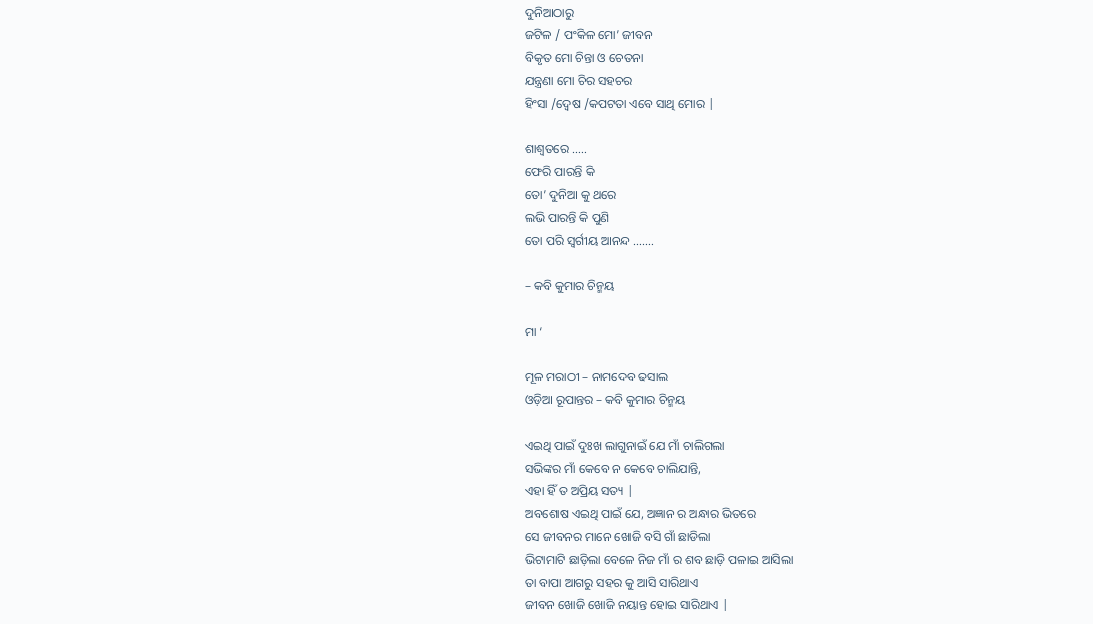ଦୁନିଆଠାରୁ
ଜଟିଳ / ପଂକିଳ ମୋ’ ଜୀବନ
ବିକୃତ ମୋ ଚିନ୍ତା ଓ ଚେତନା
ଯନ୍ତ୍ରଣା ମୋ ଚିର ସହଚର
ହିଂସା /ଦ୍ୱେଷ /କପଟତା ଏବେ ସାଥି ମୋର |

ଶାଶ୍ବତରେ …..
ଫେରି ପାରନ୍ତି କି
ତୋ’ ଦୁନିଆ କୁ ଥରେ
ଲଭି ପାରନ୍ତି କି ପୁଣି
ତୋ ପରି ସ୍ବର୍ଗୀୟ ଆନନ୍ଦ …….

– କବି କୁମାର ଚିନ୍ମୟ

ମା ‘

ମୂଳ ମରାଠୀ – ନାମଦେବ ଢସାଲ
ଓଡ଼ିଆ ରୂପାନ୍ତର – କବି କୁମାର ଚିନ୍ମୟ

ଏଇଥି ପାଇଁ ଦୁଃଖ ଲାଗୁନାଇଁ ଯେ ମାଁ ଚାଲିଗଲା
ସଭିଙ୍କର ମାଁ କେବେ ନ କେବେ ଚାଲିଯାନ୍ତି,
ଏହା ହିଁ ତ ଅପ୍ରିୟ ସତ୍ୟ |
ଅବଶୋଷ ଏଇଥି ପାଇଁ ଯେ, ଅଜ୍ଞାନ ର ଅନ୍ଧାର ଭିତରେ
ସେ ଜୀବନର ମାନେ ଖୋଜି ବସି ଗାଁ ଛାଡିଲା
ଭିଟାମାଟି ଛାଡ଼ିଲା ବେଳେ ନିଜ ମାଁ ର ଶବ ଛାଡ଼ି ପଳାଇ ଆସିଲା
ତା ବାପା ଆଗରୁ ସହର କୁ ଆସି ସାରିଥାଏ
ଜୀବନ ଖୋଜି ଖୋଜି ନୟାନ୍ତ ହୋଇ ସାରିଥାଏ |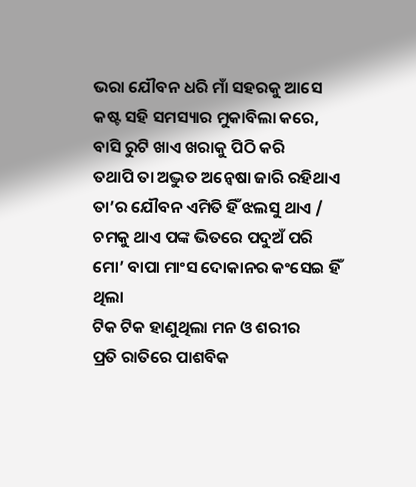ଭରା ଯୌବନ ଧରି ମାଁ ସହରକୁ ଆସେ
କଷ୍ଟ ସହି ସମସ୍ୟାର ମୁକାବିଲା କରେ, ବାସି ରୁଟି ଖାଏ ଖରାକୁ ପିଠି କରି
ତଥାପି ତା ଅଦ୍ଭୁତ ଅନ୍ଵେଷା ଜାରି ରହିଥାଏ
ତା’ର ଯୌବନ ଏମିତି ହିଁ ଝଲସୁ ଥାଏ / ଚମକୁ ଥାଏ ପଙ୍କ ଭିତରେ ପଦୁଅଁ ପରି
ମୋ’ ବାପା ମାଂସ ଦୋକାନର କଂସେଇ ହିଁ ଥିଲା
ଟିକ ଟିକ ହାଣୁଥିଲା ମନ ଓ ଶରୀର
ପ୍ରତି ରାତିରେ ପାଶବିକ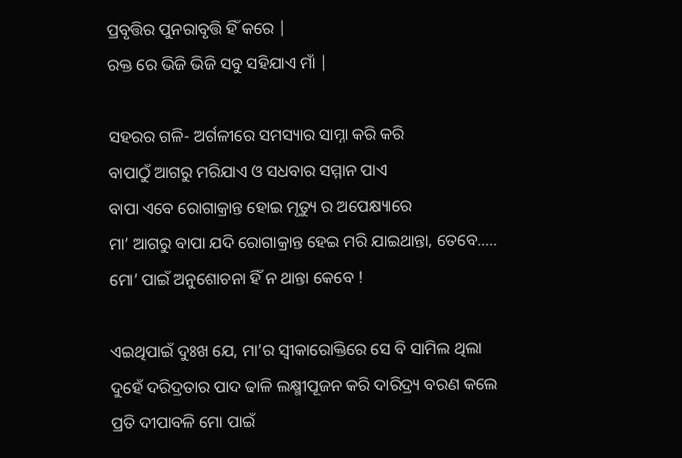ପ୍ରବୃତ୍ତିର ପୁନରାବୃତ୍ତି ହିଁ କରେ |
ରକ୍ତ ରେ ଭିଜି ଭିଜି ସବୁ ସହିଯାଏ ମାଁ |

ସହରର ଗଳି- ଅର୍ଗଳୀରେ ସମସ୍ୟାର ସାମ୍ନା କରି କରି
ବାପାଠୁଁ ଆଗରୁ ମରିଯାଏ ଓ ସଧବାର ସମ୍ମାନ ପାଏ
ବାପା ଏବେ ରୋଗାକ୍ରାନ୍ତ ହୋଇ ମୃତ୍ୟୁ ର ଅପେକ୍ଷ୍ୟାରେ
ମା’ ଆଗରୁ ବାପା ଯଦି ରୋଗାକ୍ରାନ୍ତ ହେଇ ମରି ଯାଇଥାନ୍ତା, ତେବେ…..
ମୋ’ ପାଇଁ ଅନୁଶୋଚନା ହିଁ ନ ଥାନ୍ତା କେବେ !

ଏଇଥିପାଇଁ ଦୁଃଖ ଯେ, ମା’ର ସ୍ବୀକାରୋକ୍ତିରେ ସେ ବି ସାମିଲ ଥିଲା
ଦୁହେଁ ଦରିଦ୍ରତାର ପାଦ ଢାଳି ଲକ୍ଷ୍ମୀପୂଜନ କରି ଦାରିଦ୍ର୍ୟ ବରଣ କଲେ
ପ୍ରତି ଦୀପାବଳି ମୋ ପାଇଁ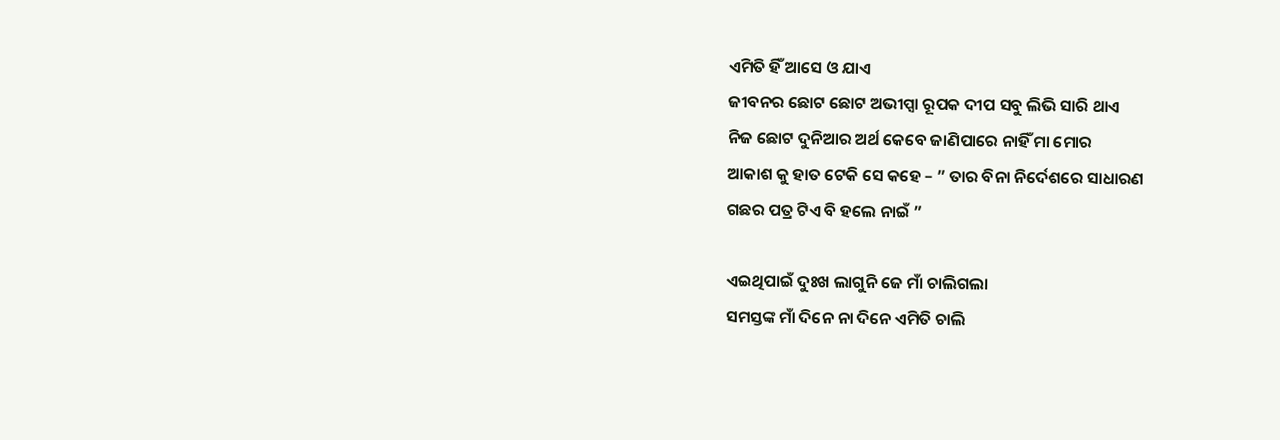ଏମିତି ହିଁ ଆସେ ଓ ଯାଏ
ଜୀବନର ଛୋଟ ଛୋଟ ଅଭୀପ୍ସା ରୂପକ ଦୀପ ସବୁ ଲିଭି ସାରି ଥାଏ
ନିଜ ଛୋଟ ଦୁନିଆର ଅର୍ଥ କେବେ ଜାଣିପାରେ ନାହିଁ ମା ମୋର
ଆକାଶ କୁ ହାତ ଟେକି ସେ କହେ – ” ତାର ବିନା ନିର୍ଦେଶରେ ସାଧାରଣ
ଗଛର ପତ୍ର ଟିଏ ବି ହଲେ ନାଇଁ ”

ଏଇଥିପାଇଁ ଦୁଃଖ ଲାଗୁନି ଜେ ମାଁ ଚାଲିଗଲା
ସମସ୍ତଙ୍କ ମାଁ ଦିନେ ନା ଦିନେ ଏମିତି ଚାଲି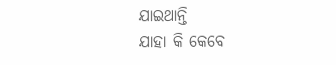ଯାଇଥାନ୍ତି
ଯାହା କି କେବେ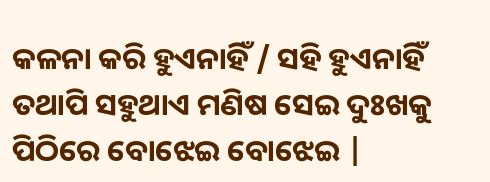କଳନା କରି ହୁଏନାହିଁ / ସହି ହୁଏନାହିଁ
ତଥାପି ସହୁଥାଏ ମଣିଷ ସେଇ ଦୁଃଖକୁ ପିଠିରେ ବୋଝେଇ ବୋଝେଇ |